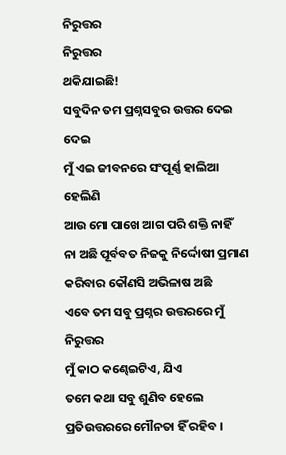ନିରୁତ୍ତର
ନିରୁତ୍ତର
ଥକିଯାଇଛି!
ସବୁଦିନ ତମ ପ୍ରଶ୍ନସବୁର ଉତ୍ତର ଦେଇ ଦେଇ
ମୁଁ ଏଇ ଜୀବନରେ ସଂପୂର୍ଣ୍ଣ ହାଲିଆ ହେଲିଣି
ଆଉ ମୋ ପାଖେ ଆଗ ପରି ଶକ୍ତି ନାହିଁ
ନା ଅଛି ପୂର୍ବବତ ନିଜକୁ ନିର୍ଦ୍ଦୋଷୀ ପ୍ରମାଣ କରିବାର କୌଣସି ଅଭିଳାଷ ଅଛି
ଏବେ ତମ ସବୁ ପ୍ରଶ୍ନର ଉତ୍ତରରେ ମୁଁ ନିରୁତ୍ତର
ମୁଁ କାଠ କଣ୍ଢେଇଟିଏ, ଯିଏ
ତମେ କଥା ସବୁ ଶୁଣିବ ହେଲେ
ପ୍ରତିଉତ୍ତରରେ ମୌନତା ହିଁ ରହିବ ।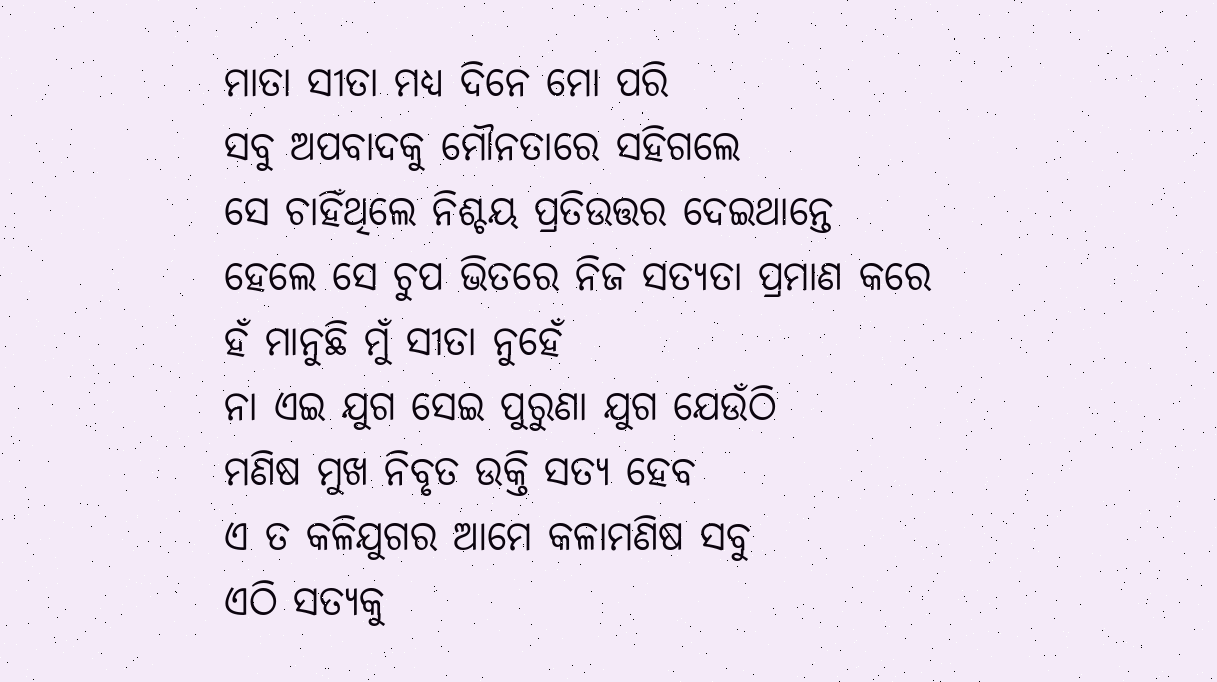ମାତା ସୀତା ମଧ୍ୟ ଦିନେ ମୋ ପରି
ସବୁ ଅପବାଦକୁ ମୌନତାରେ ସହିଗଲେ
ସେ ଚାହିଁଥିଲେ ନିଶ୍ଚୟ ପ୍ରତିଉତ୍ତର ଦେଇଥାନ୍ତେ
ହେଲେ ସେ ଚୁପ ଭିତରେ ନିଜ ସତ୍ୟତା ପ୍ରମାଣ କରେ
ହଁ ମାନୁଛି ମୁଁ ସୀତା ନୁହେଁ
ନା ଏଇ ଯୁଗ ସେଇ ପୁରୁଣା ଯୁଗ ଯେଉଁଠି
ମଣିଷ ମୁଖ ନିବୃତ ଉକ୍ତି ସତ୍ୟ ହେବ
ଏ ତ କଳିଯୁଗର ଆମେ କଳାମଣିଷ ସବୁ
ଏଠି ସତ୍ୟକୁ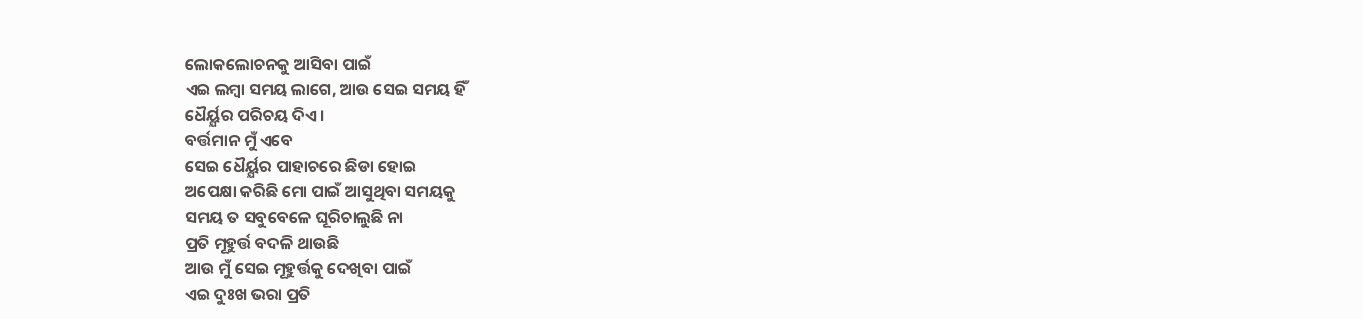ଲୋକଲୋଚନକୁ ଆସିବା ପାଇଁ
ଏଇ ଲମ୍ବା ସମୟ ଲାଗେ, ଆଉ ସେଇ ସମୟ ହିଁ
ଧୈର୍ୟ୍ଯର ପରିଚୟ ଦିଏ ।
ବର୍ତ୍ତମାନ ମୁଁ ଏବେ
ସେଇ ଧୈର୍ୟ୍ଯର ପାହାଚରେ ଛିଡା ହୋଇ
ଅପେକ୍ଷା କରିଛି ମୋ ପାଇଁ ଆସୁଥିବା ସମୟକୁ
ସମୟ ତ ସବୁବେଳେ ଘୂରିଚାଲୁଛି ନା
ପ୍ରତି ମୂହୁର୍ତ୍ତ ବଦଳି ଥାଉଛି
ଆଉ ମୁଁ ସେଇ ମୂହୁର୍ତ୍ତକୁ ଦେଖିବା ପାଇଁ
ଏଇ ଦୁଃଖ ଭରା ପ୍ରତି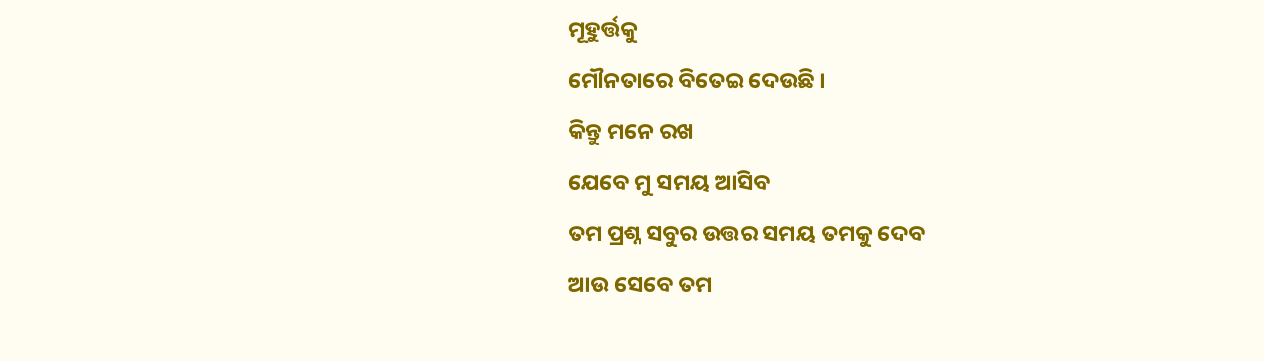ମୂହୁର୍ତ୍ତକୁ
ମୌନତାରେ ବିତେଇ ଦେଉଛି ।
କିନ୍ତୁ ମନେ ରଖ
ଯେବେ ମୁ ସମୟ ଆସିବ
ତମ ପ୍ରଶ୍ନ ସବୁର ଉତ୍ତର ସମୟ ତମକୁ ଦେବ
ଆଉ ସେବେ ତମ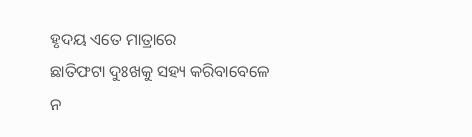ହୃଦୟ ଏତେ ମାତ୍ରାରେ
ଛାତିଫଟା ଦୁଃଖକୁ ସହ୍ୟ କରିବାବେଳେ
ନ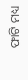ଫାଟି ମଧ୍ୟ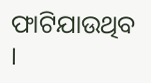ଫାଟିଯାଉଥିବ ।